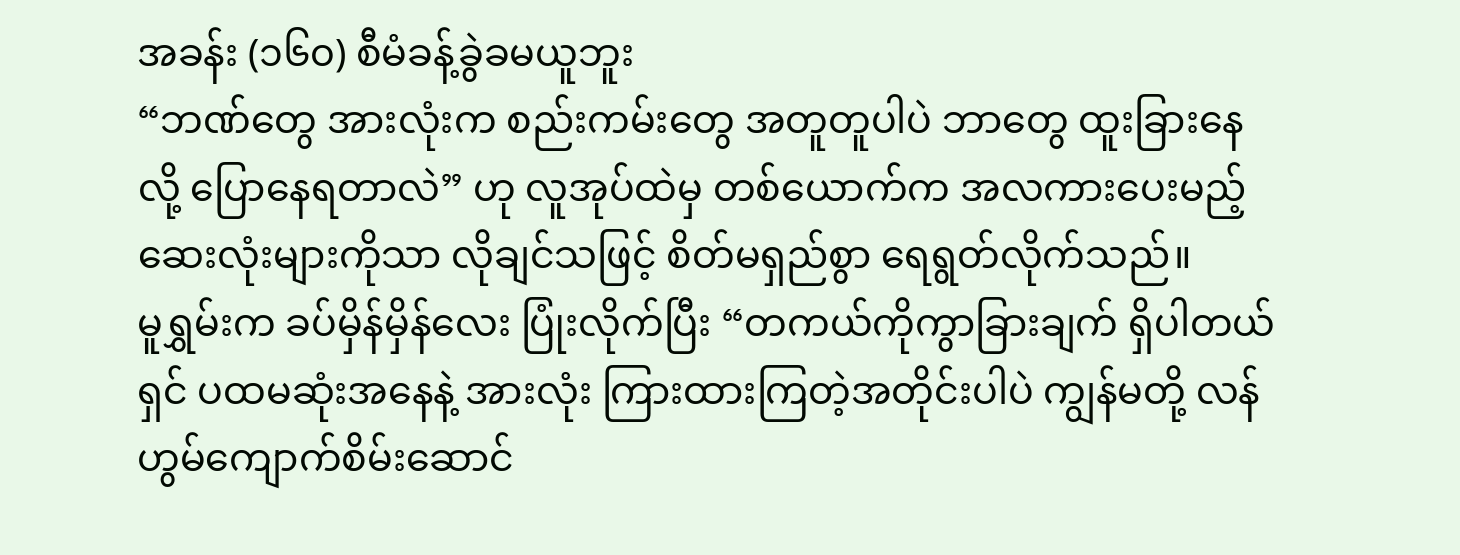အခန်း (၁၆၀) စီမံခန့်ခွဲခမယူဘူး
“ဘဏ်တွေ အားလုံးက စည်းကမ်းတွေ အတူတူပါပဲ ဘာတွေ ထူးခြားနေလို့ ပြောနေရတာလဲ” ဟု လူအုပ်ထဲမှ တစ်ယောက်က အလကားပေးမည့် ဆေးလုံးများကိုသာ လိုချင်သဖြင့် စိတ်မရှည်စွာ ရေရွတ်လိုက်သည်။
မူရွှမ်းက ခပ်မှိန်မှိန်လေး ပြုံးလိုက်ပြီး “တကယ်ကိုကွာခြားချက် ရှိပါတယ်ရှင် ပထမဆုံးအနေနဲ့ အားလုံး ကြားထားကြတဲ့အတိုင်းပါပဲ ကျွန်မတို့ လန်ဟွမ်ကျောက်စိမ်းဆောင်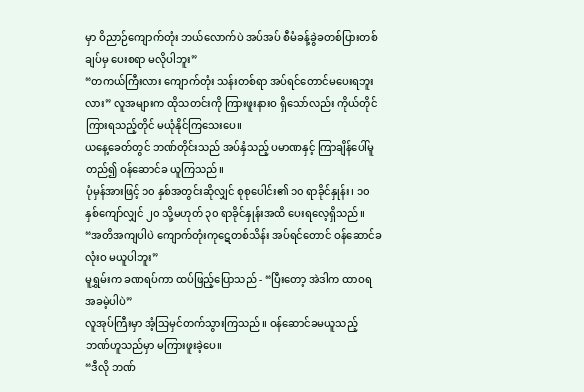မှာ ဝိညာဉ်ကျောက်တုံး ဘယ်လောက်ပဲ အပ်အပ် စီမံခန့်ခွဲခတစ်ပြားတစ်ချပ်မှ ပေးစရာ မလိုပါဘူး”
“တကယ်ကြီးလား ကျောက်တုံး သန်းတစ်ရာ အပ်ရင်တောင်မပေးရဘူးလား” လူအများက ထိုသတင်းကို ကြားဖူးနားဝ ရှိသော်လည်း ကိုယ်တိုင် ကြားရသည့်တိုင် မယုံနိုင်ကြသေးပေ။
ယနေ့ခေတ်တွင် ဘဏ်တိုင်းသည် အပ်နှံသည့် ပမာဏနှင့် ကြာချိန်ပေါ်မူတည်၍ ဝန်ဆောင်ခ ယူကြသည်။
ပုံမှန်အားဖြင့် ၁၀ နှစ်အတွင်းဆိုလျှင် စုစုပေါင်း၏ ၁၀ ရာခိုင်နှုန်း၊ ၁၀ နှစ်ကျော်လျှင် ၂၀ သို့မဟုတ် ၃၀ ရာခိုင်နှုန်းအထိ ပေးရလေ့ရှိသည်။
“အတိအကျပါပဲ ကျောက်တုံးကုဋေတစ်သိန်း အပ်ရင်တောင် ဝန်ဆောင်ခ လုံးဝ မယူပါဘူး”
မူရွှမ်းက ခဏရပ်ကာ ထပ်ဖြည့်ပြောသည် - “ပြီးတော့ အဲဒါက ထာဝရ အခမဲ့ပါပဲ”
လူအုပ်ကြီးမှာ အံ့သြမှင်တက်သွားကြသည်။ ဝန်ဆောင်ခမယူသည့် ဘဏ်ဟူသည်မှာ မကြားဖူးခဲ့ပေ။
“ဒီလို ဘဏ်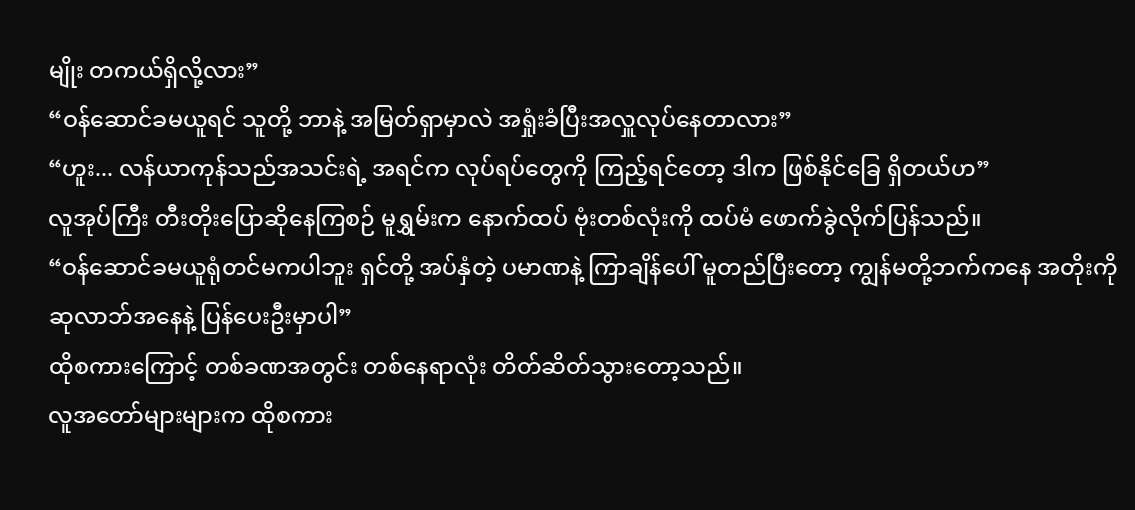မျိုး တကယ်ရှိလို့လား”
“ဝန်ဆောင်ခမယူရင် သူတို့ ဘာနဲ့ အမြတ်ရှာမှာလဲ အရှုံးခံပြီးအလှူလုပ်နေတာလား”
“ဟူး... လန်ယာကုန်သည်အသင်းရဲ့ အရင်က လုပ်ရပ်တွေကို ကြည့်ရင်တော့ ဒါက ဖြစ်နိုင်ခြေ ရှိတယ်ဟ”
လူအုပ်ကြီး တီးတိုးပြောဆိုနေကြစဉ် မူရွှမ်းက နောက်ထပ် ဗုံးတစ်လုံးကို ထပ်မံ ဖောက်ခွဲလိုက်ပြန်သည်။
“ဝန်ဆောင်ခမယူရုံတင်မကပါဘူး ရှင်တို့ အပ်နှံတဲ့ ပမာဏနဲ့ ကြာချိန်ပေါ် မူတည်ပြီးတော့ ကျွန်မတို့ဘက်ကနေ အတိုးကို ဆုလာဘ်အနေနဲ့ ပြန်ပေးဦးမှာပါ”
ထိုစကားကြောင့် တစ်ခဏအတွင်း တစ်နေရာလုံး တိတ်ဆိတ်သွားတော့သည်။
လူအတော်များများက ထိုစကား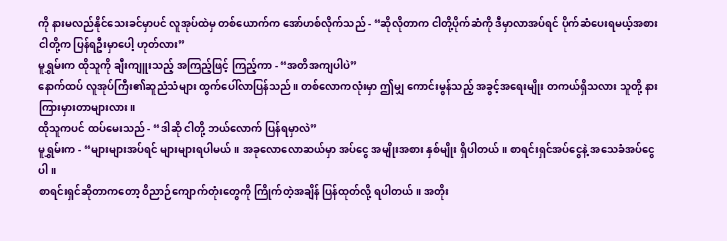ကို နားမလည်နိုင်သေးခင်မှာပင် လူအုပ်ထဲမှ တစ်ယောက်က အော်ဟစ်လိုက်သည် - “ဆိုလိုတာက ငါတို့ပိုက်ဆံကို ဒီမှာလာအပ်ရင် ပိုက်ဆံပေးရမယ့်အစား ငါတို့က ပြန်ရဦးမှာပေါ့ ဟုတ်လား”
မူရွှမ်းက ထိုသူကို ချီးကျူးသည့် အကြည့်ဖြင့် ကြည့်ကာ - “အတိအကျပါပဲ”
နောက်ထပ် လူအုပ်ကြီး၏ဆူညံသံများ ထွက်ပေါ်လာပြန်သည်။ တစ်လောကလုံးမှာ ဤမျှ ကောင်းမွန်သည့် အခွင့်အရေးမျိုး တကယ်ရှိသလား သူတို့ နားကြားမှားတာများလား။
ထိုသူကပင် ထပ်မေးသည် - “ဒါဆို ငါတို့ ဘယ်လောက် ပြန်ရမှာလဲ”
မူရွှမ်းက - “များများအပ်ရင် များများရပါမယ်။ အခုလောလောဆယ်မှာ အပ်ငွေ အမျိုးအစား နှစ်မျိုး ရှိပါတယ်။ စာရင်းရှင်အပ်ငွေနဲ့ အသေခံအပ်ငွေပါ။
စာရင်းရှင်ဆိုတာကတော့ ဝိညာဉ်ကျောက်တုံးတွေကို ကြိုက်တဲ့အချိန် ပြန်ထုတ်လို့ ရပါတယ်။ အတိုး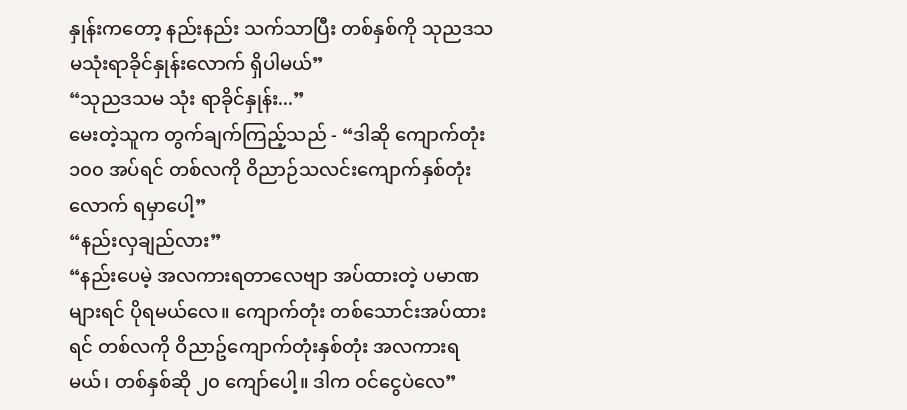နှုန်းကတော့ နည်းနည်း သက်သာပြီး တစ်နှစ်ကို သုညဒသမသုံးရာခိုင်နှုန်းလောက် ရှိပါမယ်”
“သုညဒသမ သုံး ရာခိုင်နှုန်း...”
မေးတဲ့သူက တွက်ချက်ကြည့်သည် - “ဒါဆို ကျောက်တုံး ၁၀၀ အပ်ရင် တစ်လကို ဝိညာဉ်သလင်းကျောက်နှစ်တုံးလောက် ရမှာပေါ့”
“နည်းလှချည်လား”
“နည်းပေမဲ့ အလကားရတာလေဗျာ အပ်ထားတဲ့ ပမာဏများရင် ပိုရမယ်လေ။ ကျောက်တုံး တစ်သောင်းအပ်ထားရင် တစ်လကို ဝိညာဥ်ကျောက်တုံးနှစ်တုံး အလကားရမယ်၊ တစ်နှစ်ဆို ၂၀ ကျော်ပေါ့။ ဒါက ဝင်ငွေပဲလေ”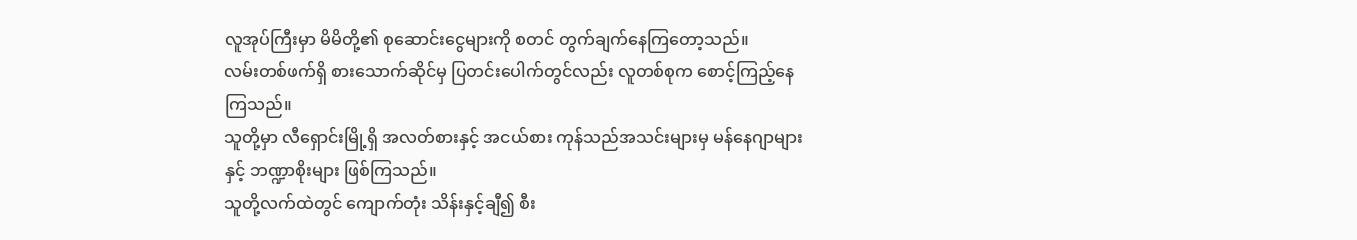လူအုပ်ကြီးမှာ မိမိတို့၏ စုဆောင်းငွေများကို စတင် တွက်ချက်နေကြတော့သည်။
လမ်းတစ်ဖက်ရှိ စားသောက်ဆိုင်မှ ပြတင်းပေါက်တွင်လည်း လူတစ်စုက စောင့်ကြည့်နေကြသည်။
သူတို့မှာ လီရှောင်းမြို့ရှိ အလတ်စားနှင့် အငယ်စား ကုန်သည်အသင်းများမှ မန်နေဂျာများနှင့် ဘဏ္ဍာစိုးများ ဖြစ်ကြသည်။
သူတို့လက်ထဲတွင် ကျောက်တုံး သိန်းနှင့်ချီ၍ စီး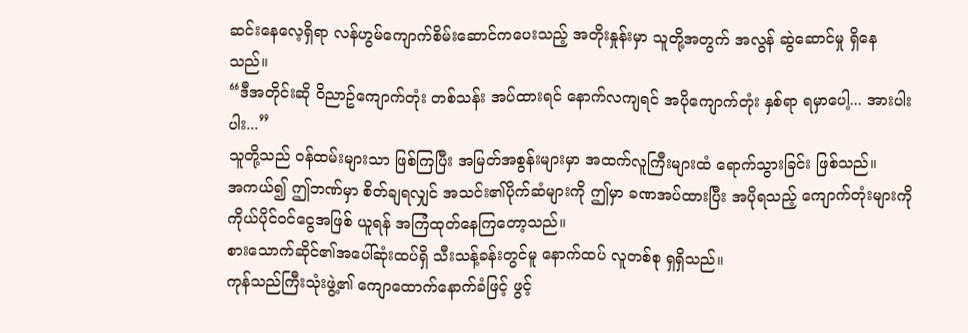ဆင်းနေလေ့ရှိရာ လန်ဟွမ်ကျောက်စိမ်းဆောင်ကပေးသည့် အတိုးနှုန်းမှာ သူတို့အတွက် အလွန် ဆွဲဆောင်မှု ရှိနေသည်။
“ဒီအတိုင်းဆို ဝိညာဥ်ကျောက်တုံး တစ်သန်း အပ်ထားရင် နောက်လကျရင် အပိုကျောက်တုံး နှစ်ရာ ရမှာပေါ့... အားပါးပါး...”
သူတို့သည် ဝန်ထမ်းများသာ ဖြစ်ကြပြီး အမြတ်အစွန်းများမှာ အထက်လူကြီးများထံ ရောက်သွားခြင်း ဖြစ်သည်။
အကယ်၍ ဤဘဏ်မှာ စိတ်ချရလျှင် အသင်း၏ပိုက်ဆံများကို ဤမှာ ခဏအပ်ထားပြီး အပိုရသည့် ကျောက်တုံးများကို ကိုယ်ပိုင်ဝင်ငွေအဖြစ် ယူရန် အကြံထုတ်နေကြတော့သည်။
စားသောက်ဆိုင်၏အပေါ်ဆုံးထပ်ရှိ သီးသန့်ခန်းတွင်မူ နောက်ထပ် လူတစ်စု ရှရှိသည်။
ကုန်သည်ကြီးသုံးဖွဲ့၏ ကျောထောက်နောက်ခံဖြင့် ဖွင့်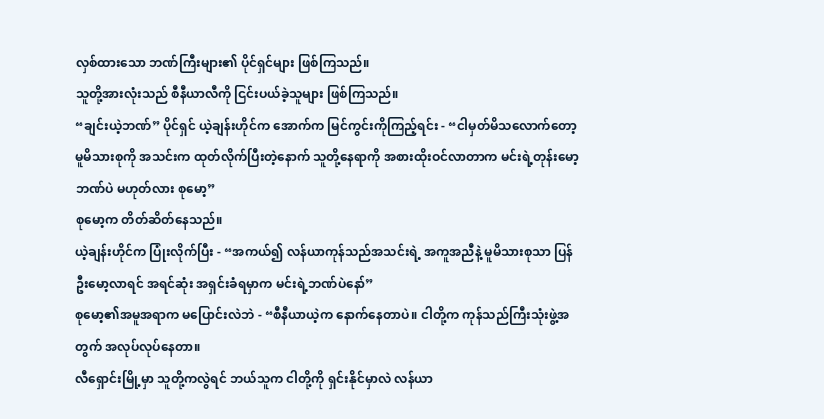လှစ်ထားသော ဘဏ်ကြီးများ၏ ပိုင်ရှင်များ ဖြစ်ကြသည်။
သူတို့အားလုံးသည် စီနီယာလီကို ငြင်းပယ်ခဲ့သူများ ဖြစ်ကြသည်။
“ချင်းယဲ့ဘဏ်” ပိုင်ရှင် ယဲ့ချန်းဟိုင်က အောက်က မြင်ကွင်းကိုကြည့်ရင်း - “ငါမှတ်မိသလောက်တော့ မူမိသားစုကို အသင်းက ထုတ်လိုက်ပြီးတဲ့နောက် သူတို့နေရာကို အစားထိုးဝင်လာတာက မင်းရဲ့တုန်းမော့ဘဏ်ပဲ မဟုတ်လား စုမော့”
စုမော့က တိတ်ဆိတ်နေသည်။
ယဲ့ချန်းဟိုင်က ပြုံးလိုက်ပြီး - “အကယ်၍ လန်ယာကုန်သည်အသင်းရဲ့ အကူအညီနဲ့ မူမိသားစုသာ ပြန်ဦးမော့လာရင် အရင်ဆုံး အရှင်းခံရမှာက မင်းရဲ့ဘဏ်ပဲနော်”
စုမော့၏အမူအရာက မပြောင်းလဲဘဲ - “စီနီယာယဲ့က နောက်နေတာပဲ။ ငါတို့က ကုန်သည်ကြီးသုံးဖွဲ့အတွက် အလုပ်လုပ်နေတာ။
လီရှောင်းမြို့မှာ သူတို့ကလွဲရင် ဘယ်သူက ငါတို့ကို ရှင်းနိုင်မှာလဲ လန်ယာ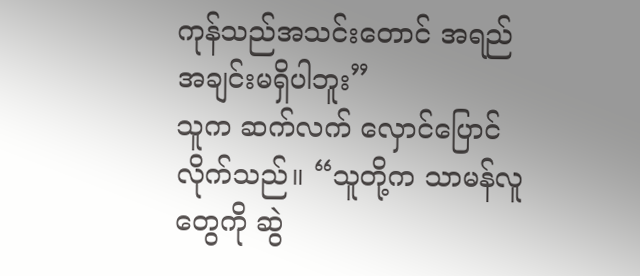ကုန်သည်အသင်းတောင် အရည်အချင်းမရှိပါဘူး”
သူက ဆက်လက် လှောင်ပြောင်လိုက်သည်။ “သူတို့က သာမန်လူတွေကို ဆွဲ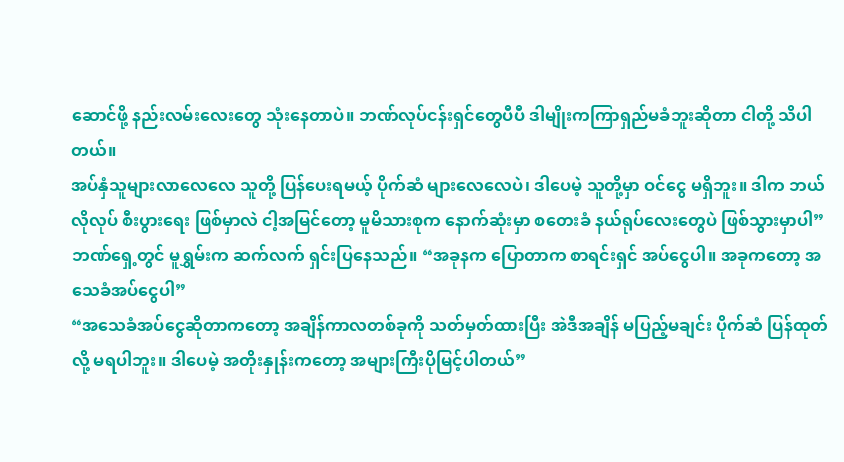ဆောင်ဖို့ နည်းလမ်းလေးတွေ သုံးနေတာပဲ။ ဘဏ်လုပ်ငန်းရှင်တွေပီပီ ဒါမျိုးကကြာရှည်မခံဘူးဆိုတာ ငါတို့ သိပါတယ်။
အပ်နှံသူများလာလေလေ သူတို့ ပြန်ပေးရမယ့် ပိုက်ဆံ များလေလေပဲ၊ ဒါပေမဲ့ သူတို့မှာ ဝင်ငွေ မရှိဘူး။ ဒါက ဘယ်လိုလုပ် စီးပွားရေး ဖြစ်မှာလဲ ငါ့အမြင်တော့ မူမိသားစုက နောက်ဆုံးမှာ စတေးခံ နယ်ရုပ်လေးတွေပဲ ဖြစ်သွားမှာပါ”
ဘဏ်ရှေ့တွင် မူရွှမ်းက ဆက်လက် ရှင်းပြနေသည်။ “အခုနက ပြောတာက စာရင်းရှင် အပ်ငွေပါ။ အခုကတော့ အသေခံအပ်ငွေပါ”
“အသေခံအပ်ငွေဆိုတာကတော့ အချိန်ကာလတစ်ခုကို သတ်မှတ်ထားပြီး အဲဒီအချိန် မပြည့်မချင်း ပိုက်ဆံ ပြန်ထုတ်လို့ မရပါဘူး။ ဒါပေမဲ့ အတိုးနှုန်းကတော့ အများကြီးပိုမြင့်ပါတယ်”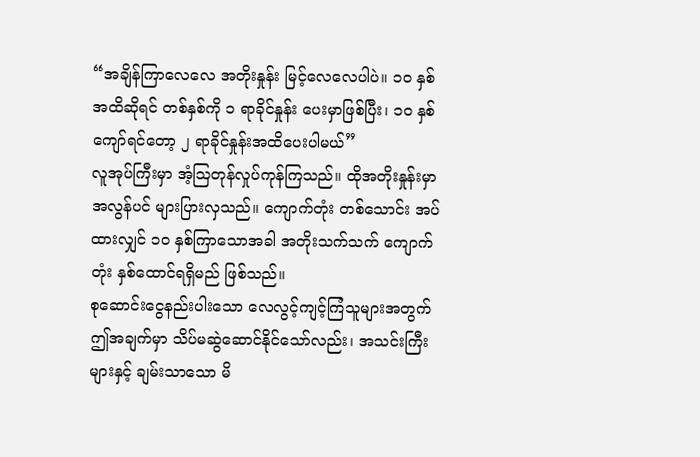“အချိန်ကြာလေလေ အတိုးနှုန်း မြင့်လေလေပါပဲ။ ၁၀ နှစ်အထိဆိုရင် တစ်နှစ်ကို ၁ ရာခိုင်နှုန်း ပေးမှာဖြစ်ပြီး၊ ၁၀ နှစ်ကျော်ရင်တော့ ၂ ရာခိုင်နှုန်းအထိပေးပါမယ်”
လူအုပ်ကြီးမှာ အံ့သြတုန်လှုပ်ကုန်ကြသည်။ ထိုအတိုးနှုန်းမှာ အလွန်ပင် များပြားလှသည်။ ကျောက်တုံး တစ်သောင်း အပ်ထားလျှင် ၁၀ နှစ်ကြာသောအခါ အတိုးသက်သက် ကျောက်တုံး နှစ်ထောင်ရရှိမည် ဖြစ်သည်။
စုဆောင်းငွေနည်းပါးသော လေလွင့်ကျင့်ကြံသူများအတွက် ဤအချက်မှာ သိပ်မဆွဲဆောင်နိုင်သော်လည်း၊ အသင်းကြီးများနှင့် ချမ်းသာသော မိ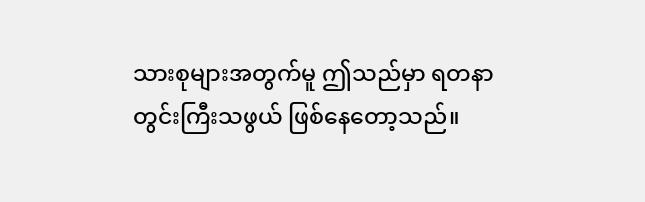သားစုများအတွက်မူ ဤသည်မှာ ရတနာတွင်းကြီးသဖွယ် ဖြစ်နေတော့သည်။